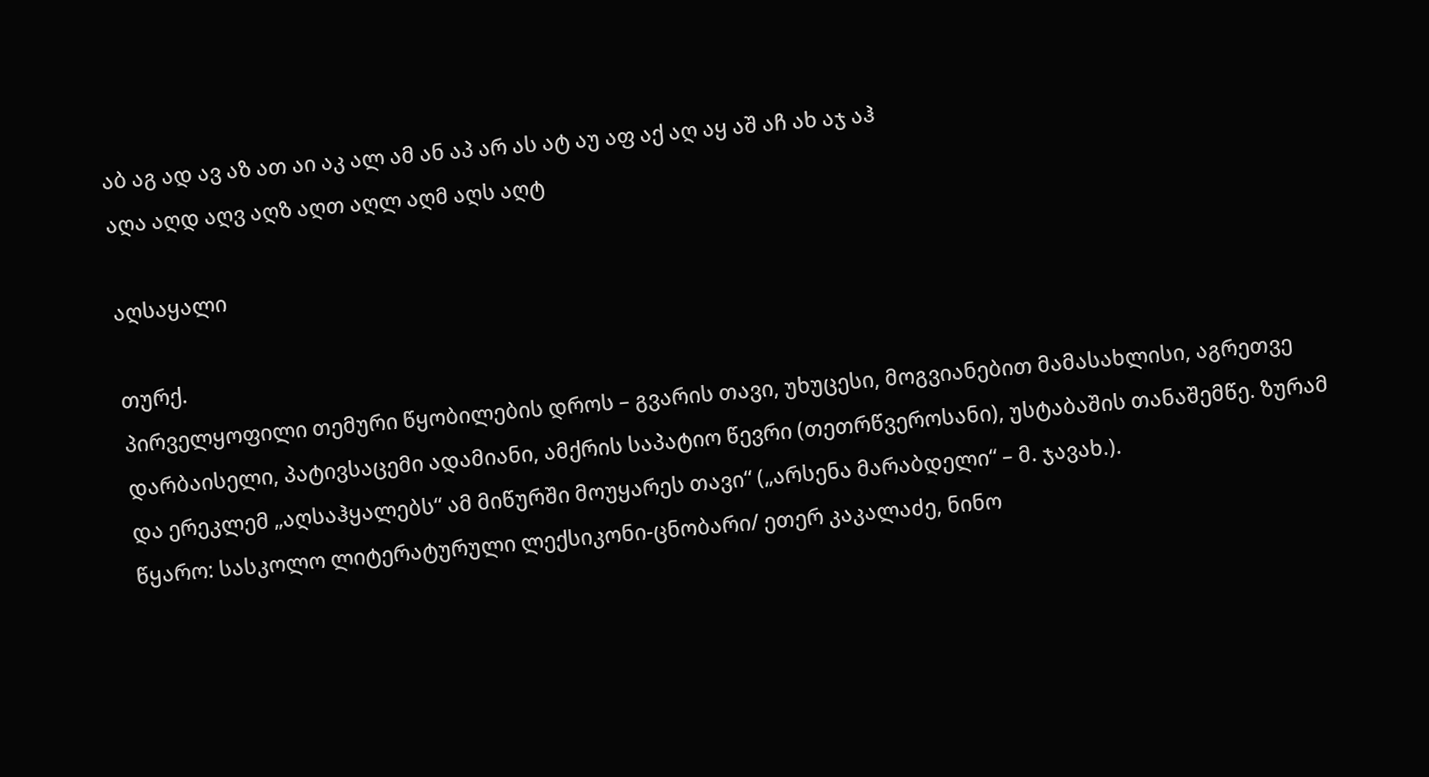აბ აგ ად ავ აზ ათ აი აკ ალ ამ ან აპ არ ას ატ აუ აფ აქ აღ აყ აშ აჩ ახ აჯ აჰ
აღა აღდ აღვ აღზ აღთ აღლ აღმ აღს აღტ

აღსაყალი

თურქ.
პირველყოფილი თემური წყობილების დროს – გვარის თავი, უხუცესი, მოგვიანებით მამასახლისი, აგრეთვე დარბაისელი, პატივსაცემი ადამიანი, ამქრის საპატიო წევრი (თეთრწვეროსანი), უსტაბაშის თანაშემწე. ზურამ და ერეკლემ „აღსაჰყალებს“ ამ მიწურში მოუყარეს თავი“ („არსენა მარაბდელი“ – მ. ჯავახ.).
წყარო: სასკოლო ლიტერატურული ლექსიკონი-ცნობარი/ ეთერ კაკალაძე, ნინო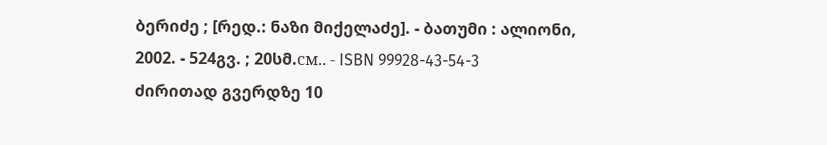ბერიძე ; [რედ.: ნაზი მიქელაძე]. - ბათუმი : ალიონი, 2002. - 524გვ. ; 20სმ.см.. - ISBN 99928-43-54-3
ძირითად გვერდზე 10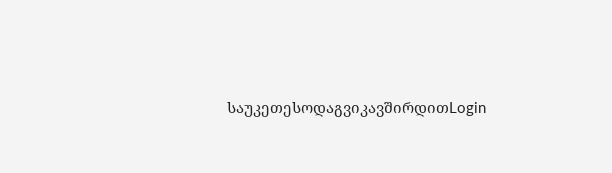საუკეთესოდაგვიკავშირდითLogin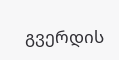გვერდის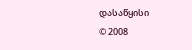დასაწყისი
© 2008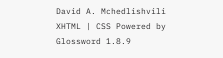David A. Mchedlishvili XHTML | CSS Powered by Glossword 1.8.9